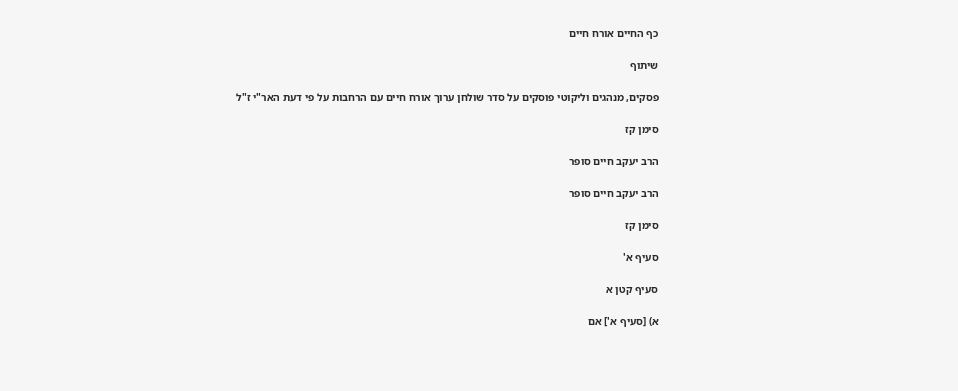כף החיים אורח חיים

שיתוף

פסקים, מנהגים וליקוטי פוסקים על סדר שולחן ערוך אורח חיים עם הרחבות על פי דעת האר"י ז"ל

סימן קז

הרב יעקב חיים סופר

הרב יעקב חיים סופר

סימן קז

סעיף א'

סעיף קטן א

א) [סעיף א'] אם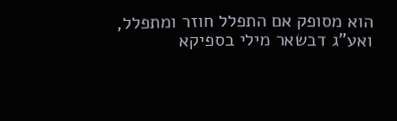הוא מסופק אם התפלל חוזר ומתפלל, ואע"ג דבשאר מילי בספיקא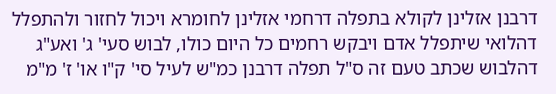דרבנן אזלינן לקולא בתפלה דרחמי אזלינן לחומרא ויכול לחזור ולהתפלל דהלואי שיתפלל אדם ויבקש רחמים כל היום כולו, לבוש סעי' ג' ואע"ג דהלבוש שכתב טעם זה ס"ל תפלה דרבנן כמ"ש לעיל סי' ק"ו או' ז' מ"מ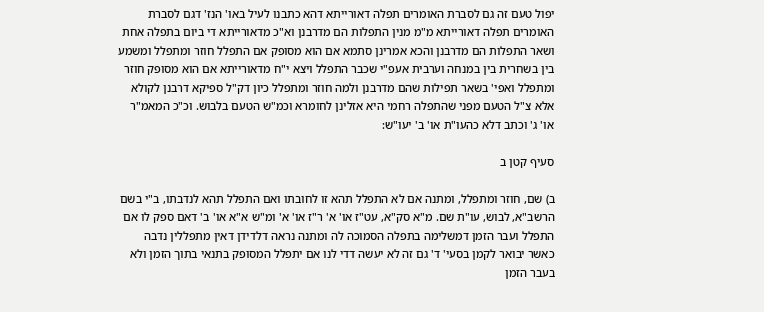יפול טעם זה גם לסברת האומרים תפלה דאורייתא דהא כתבנו לעיל באו' הנז' דגם לסברת האומרים תפלה דאורייתא מ"מ מנין התפלות הם מדרבנן וא"כ מדאורייתא די ביום בתפלה אחת ושאר התפלות הם מדרבנן והכא אמרינן סתמא אם הוא מסופק אם התפלל חוזר ומתפלל ומשמע בין בשחרית בין במנחה וערבית אעפ"י שכבר התפלל ויצא י"ח מדאורייתא אם הוא מסופק חוזר ומתפלל ואפי' בשאר תפילות שהם מדרבנן ולמה חוזר ומתפלל כיון דק"ל ספיקא דרבנן לקולא אלא צ"ל הטעם מפני שהתפלה רחמי היא אזלינן לחומרא וכמ"ש הטעם בלבוש. וכ"כ המאמ"ר או' ג' וכתב דלא כהעו"ת או' ב' יעו"ש:

סעיף קטן ב

ב) שם, חוזר ומתפלל, ומתנה אם לא התפלל תהא זו לחובתו ואם התפלל תהא לנדבתו, ב"י בשם הרשב"א, לבוש, עו"ת שם. מ"א סק"א, עט"ז או' א' ר"ז או' א' ומ"ש א"א או' ב' דאם ספק לו אם התפלל ועבר הזמן דמשלימה בתפלה הסמוכה לה ומתנה נראה דלדידן דאין מתפללין נדבה כאשר יבואר לקמן בסעי' ד' גם זה לא יעשה דדי לנו אם יתפלל המסופק בתנאי בתוך הזמן ולא בעבר הזמן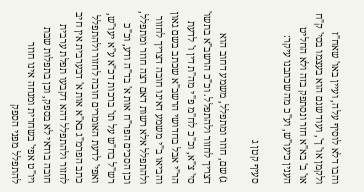והבו דלא לוסיף עלה, ועיין באו' שאח"ז ולקמן או' ך', ועוד שגם הוא בעצמו בסי' ק"ח או' ב' בא"א חזר ונסתפק בזה ולא החליט הענין כיעו"ש, וע"כ מה שכתבנו עיקר:

סעיף קטן ג

ג) שם, חוזר ומתפלל, משמע דחוב הוא דצריך לחזור ולהתפלל. וכ"כ הרשב"א בתשו' סי' צ"א, וכ"כ לח"מ פ"י מה"ת דין ו' לדעת הר"י אבל בחדושי הרשב"א שכתב בשם גאון והביאו ב"י משמע דאינו חובה דצריך לחזור ולהתפלל אלא רשות דאם רצה חוזר ומתפלל, וכן הסכים הפר"ח אות א' בד"ה ודע, וכ"כ רש"ל בח"ש על תו' ברכות דכ"א ע"א יעו"ש, ואפי' לדעת האומרים חובה לחזור ולהתפלל כתב הפרמ"ג בא"א אות א' דבערבית אין חיב לחזור ולהתפלל דהא דקבעו תפלת ערבית חובה בודאי לא בספק, וכן בתפלות שבת ויו"ט אפי' בשחרית ומנחה אינו חוזר להתפלל מפני הספק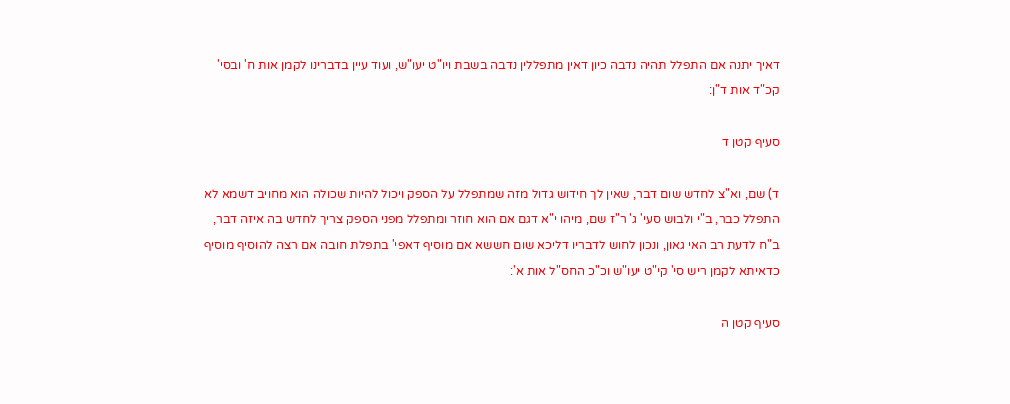דאיך יתנה אם התפלל תהיה נדבה כיון דאין מתפללין נדבה בשבת ויו"ט יעו"ש, ועוד עיין בדברינו לקמן אות ח' ובסי' קכ"ד אות ד"ן:

סעיף קטן ד

ד) שם, וא"צ לחדש שום דבר, שאין לך חידוש גדול מזה שמתפלל על הספק ויכול להיות שכולה הוא מחויב דשמא לא התפלל כבר, ב"י ולבוש סעי' ג' ר"ז שם, מיהו י"א דגם אם הוא חוזר ומתפלל מפני הספק צריך לחדש בה איזה דבר, ב"ח לדעת רב האי גאון, ונכון לחוש לדבריו דליכא שום חששא אם מוסיף דאפי' בתפלת חובה אם רצה להוסיף מוסיף כדאיתא לקמן ריש סי' קי"ט יעו"ש וכ"כ החס"ל אות א':

סעיף קטן ה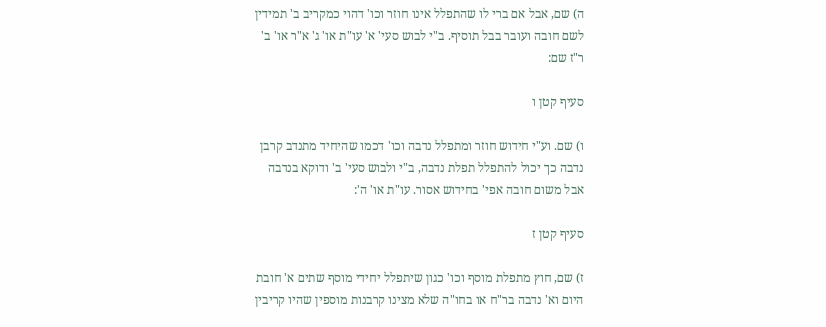ה) שם, אבל אם ברי לו שהתפלל אינו חוזר וכו' דהוי כמקריב ב' תמידין לשם חובה ועובר בבל תוסיף. ב"י לבוש סעי' א' עו"ת או' ג' א"ר או' ב' ר"ז שם:

סעיף קטן ו

ו) שם. וע"י חידוש חוזר ומתפלל נדבה וכו' דכמו שהיחיד מתנדב קרבן נדבה כך יכול להתפלל תפלת נדבה, ב"י ולבוש סעי' ב' ודוקא בנדבה אבל משום חובה אפי' בחידוש אסור. עו"ת או' ה':

סעיף קטן ז

ז) שם, חוץ מתפלת מוסף וכו' כגון שיתפלל יחידי מוסף שתים א' חובת היום וא' נדבה בר"ח או בחו"ה שלא מצינו קרבנות מוספין שהיו קריבין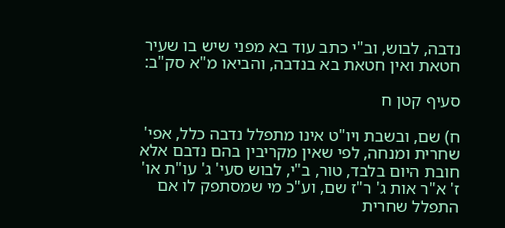נדבה, לבוש, וב"י כתב עוד בא מפני שיש בו שעיר חטאת ואין חטאת בא בנדבה, והביאו מ"א סק"ב:

סעיף קטן ח

ח) שם, ובשבת ויו"ט אינו מתפלל נדבה כלל, אפי' שחרית ומנחה, לפי שאין מקריבין בהם נדבם אלא חובת היום בלבד, טור, ב"י, לבוש סעי' ג' עו"ת או' ז' א"ר אות ג' ר"ז שם, וע"כ מי שמסתפק לו אם התפלל שחרית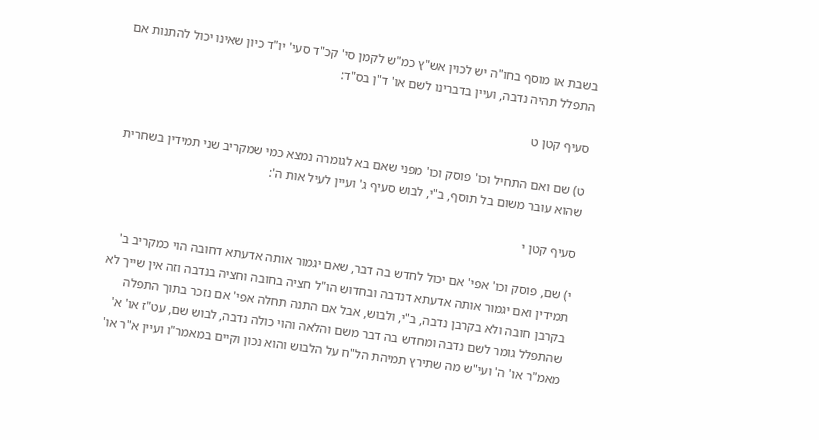בשבת או מוסף בחו"ה יש לכוין אש"ץ כמ"ש לקמן סי' קכ"ד סעי' יו"ד כיון שאינו יכול להתנות אם התפלל תהיה נדבה, ועיין בדברינו לשם או' ד"ן בס"ד:

סעיף קטן ט

ט) שם ואם התחיל וכו' פוסק וכו' מפני שאם בא לגומרה נמצא כמי שמקריב שני תמידין בשחרית שהוא עובר משום בל תוסף, ב"י, לבוש סעיף ג' ועיין לעיל אות ה':

סעיף קטן י

י) שם, פוסק וכו' אפי' אם יכול לחדש בה דבר, שאם יגמור אותה אדעתא דחובה הוי כמקריב ב' תמידין ואם יגמור אותה אדעתא דנדבה ובחדוש הו"ל חציה בחובה וחציה בנדבה וזה אין שייך לא בקרבן חובה ולא בקרבן נדבה, ב"י, ולבוש, אבל אם התנה תחלה אפי' אם נזכר בתוך התפלה שהתפלל גומר לשם נדבה ומחדש בה דבר משם והלאה והוי כולה נדבה, לבוש שם, עט"ז או' א' מאמ"ר או' ה' ועי"ש מה שתירץ תמיהת הל"ח על הלבוש והוא נכון וקיים במאמר"ו ועיין א"ר או'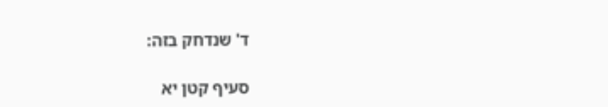ד' שנדחק בזה:

סעיף קטן יא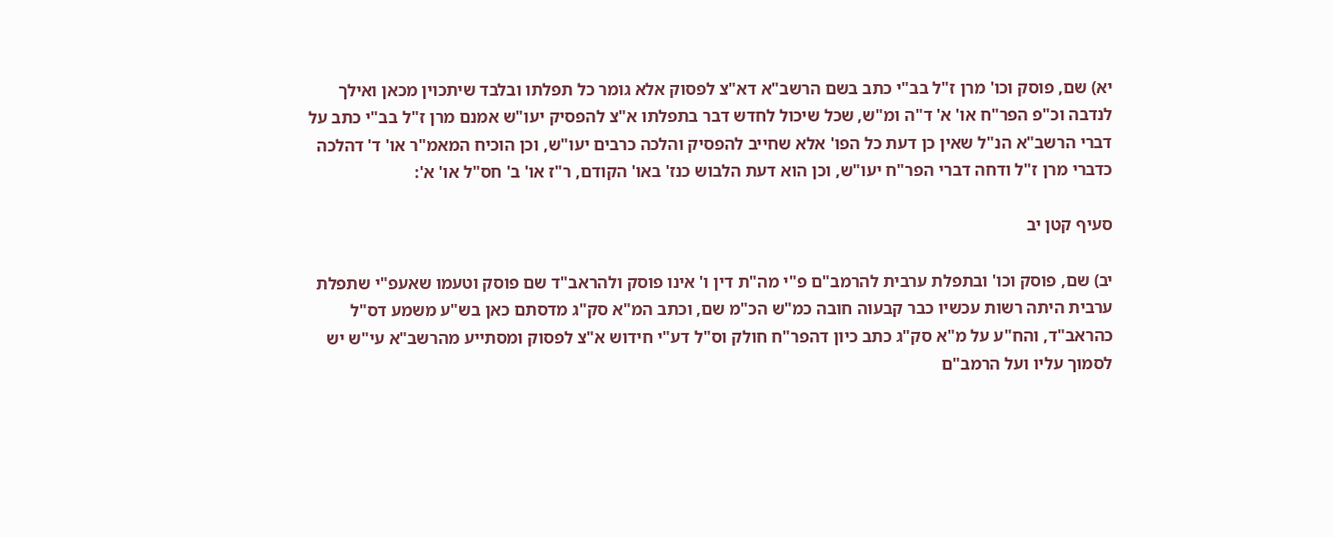יא) שם, פוסק וכו' מרן ז"ל בב"י כתב בשם הרשב"א דא"צ לפסוק אלא גומר כל תפלתו ובלבד שיתכוין מכאן ואילך לנדבה וכ"פ הפר"ח או' א' ד"ה ומ"ש, שכל שיכול לחדש דבר בתפלתו א"צ להפסיק יעו"ש אמנם מרן ז"ל בב"י כתב על דברי הרשב"א הנ"ל שאין כן דעת כל הפו' אלא שחייב להפסיק והלכה כרבים יעו"ש, וכן הוכיח המאמ"ר או' ד' דהלכה כדברי מרן ז"ל ודחה דברי הפר"ח יעו"ש, וכן הוא דעת הלבוש כנז' באו' הקודם, ר"ז או' ב' חס"ל או' א':

סעיף קטן יב

יב) שם, פוסק וכו' ובתפלת ערבית להרמב"ם פ"י מה"ת דין ו' אינו פוסק ולהראב"ד שם פוסק וטעמו שאעפ"י שתפלת ערבית היתה רשות עכשיו כבר קבעוה חובה כמ"ש הכ"מ שם, וכתב המ"א סק"ג מדסתם כאן בש"ע משמע דס"ל כהראב"ד, והח"ע על מ"א סק"ג כתב כיון דהפר"ח חולק וס"ל דע"י חידוש א"צ לפסוק ומסתייע מהרשב"א עי"ש יש לסמוך עליו ועל הרמב"ם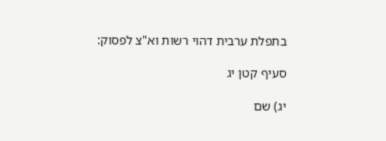בתפלת ערבית דהוי רשות וא"צ לפסוק:

סעיף קטן יג

יג) שם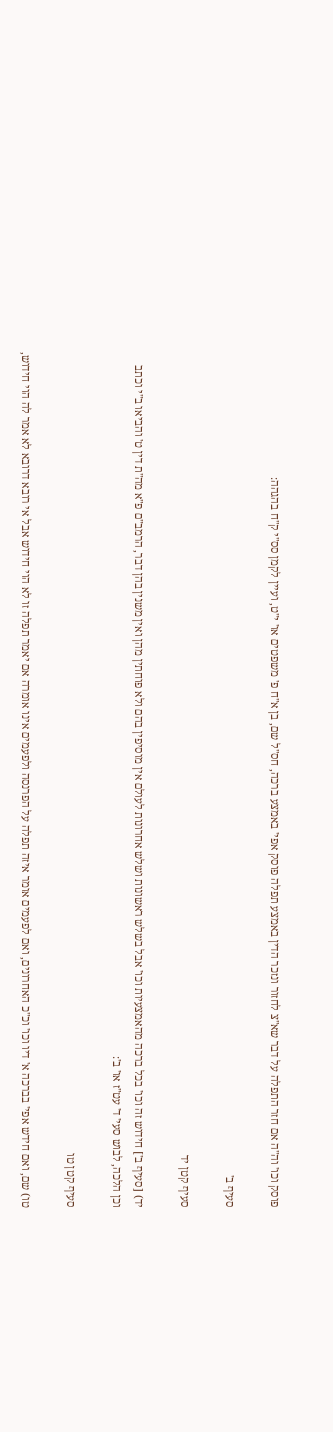פוסק וכו' וה"ה אם חזר התפלה על דבר שא"צ לחזור ונזכר הדין באמצע תפלה פוסק אפי' באמצע ברכה, חס"ל שם, בן א"ח פ' משפטים או' י"ט, ועיין לקמן סס"י ק"ח בהגהה:

סעיף ב'

סעיף קטן יד

יד) [סעיף ב'] חידוש זה וכו' בכל ברכה מהאמצעיות וכו' אבל בשלש ראשונות ושלש אחרונות לעולם אין מוסיפין בהם ולא פוחתין מהן ואין משנין בהן דבר, הרמב"ם פ"א מה"ת דין ט' והביאו ב"י וכתב וכן הלכה, לבוש סעי' ד' עט"ז או' ב':

סעיף קטן טו

טו) שם, ואם חידש אפי' בברכה א' דיו וכו' וכ"כ האחרונים, ואם לפעמים אומר איזה תפלה על הפרנסה ולפעמים אינו אומרה אם יאמר תפלה זו לא הוי חידוש אבל אי רובא דרובא לא אמר לה הוי חידוש,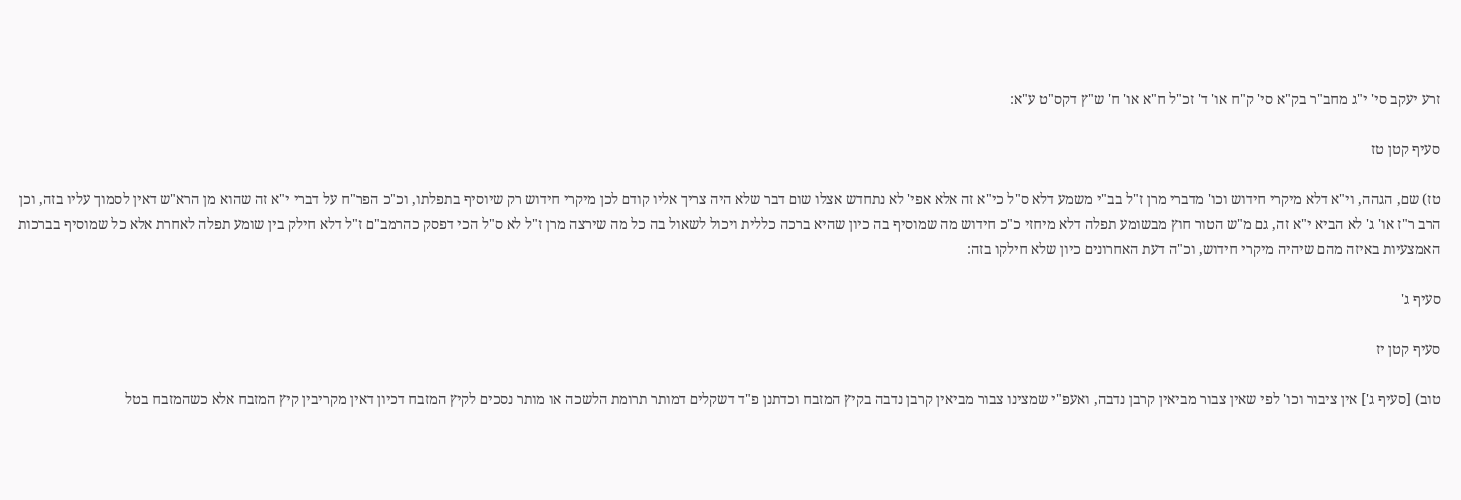זרע יעקב סי' י"ג מחב"ר בק"א סי' ק"ח או' ד' זכ"ל ח"א או' ח' ש"ץ דקס"ט ע"א:

סעיף קטן טז

טז) שם, הגהה, וי"א דלא מיקרי חידוש וכו' מדברי מרן ז"ל בב"י משמע דלא ס"ל כי"א זה אלא אפי' לא נתחדש אצלו שום דבר שלא היה צריך אליו קודם לכן מיקרי חידוש רק שיוסיף בתפלתו, וכ"כ הפר"ח על דברי י"א זה שהוא מן הרא"ש דאין לסמוך עליו בזה, וכן הרב ר"ז או' ג' לא הביא י"א זה, גם מ"ש הטור חוץ מבשומע תפלה דלא מיחזי כ"כ חידוש מה שמוסיף בה כיון שהיא ברכה כללית ויכול לשאול בה כל מה שירצה מרן ז"ל לא ס"ל הכי דפסק כהרמב"ם ז"ל דלא חילק בין שומע תפלה לאחרת אלא כל שמוסיף בברכות האמצעיות באיזה מהם שיהיה מיקרי חידוש, וכ"ה דעת האחרונים כיון שלא חילקו בזה:

סעיף ג'

סעיף קטן יז

טוב) [סעיף ג'] אין ציבור וכו' לפי שאין צבור מביאין קרבן נדבה, ואעפ"י שמצינו צבור מביאין קרבן נדבה בקיץ המזבח וכדתנן פ"ד דשקלים דמותר תרומת הלשכה או מותר נסכים לקיץ המזבח דכיון דאין מקריבין קיץ המזבח אלא כשהמזבח בטל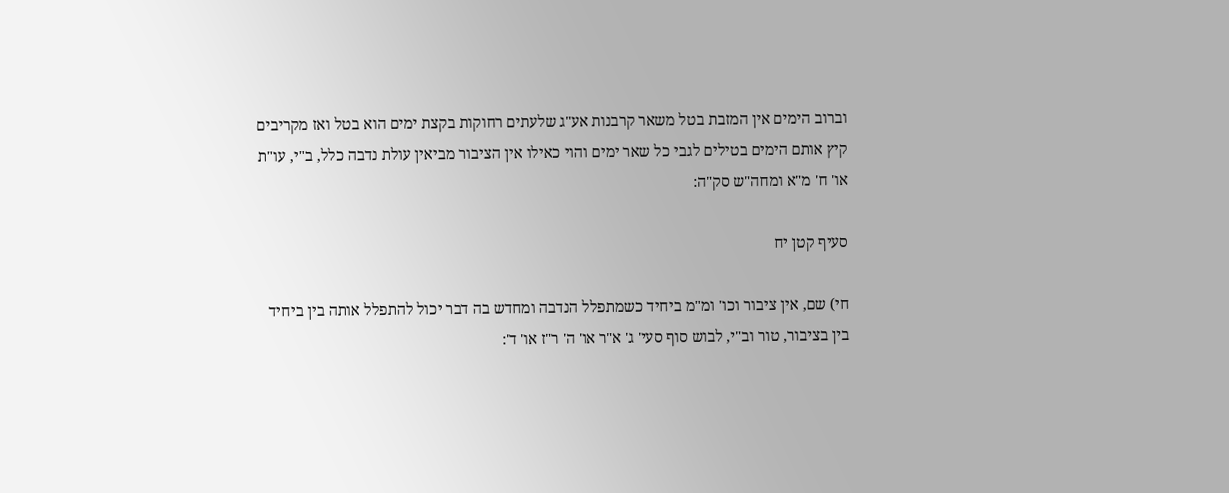וברוב הימים אין המזבת בטל משאר קרבנות אע"ג שלעתים רחוקות בקצת ימים הוא בטל ואז מקריבים קיץ אותם הימים בטילים לגבי כל שאר ימים והוי כאילו אין הציבור מביאין עולת נדבה כלל, ב"י, עו"ת או' ח' מ"א ומחה"ש סק"ה:

סעיף קטן יח

חי) שם, אין ציבור וכו' ומ"מ ביחיד כשמתפלל הנדבה ומחדש בה דבר יכול להתפלל אותה בין ביחיד בין בציבור, טור וב"י, לבוש סוף סעי' ג' א"ר או' ה' ר"ז או' ד':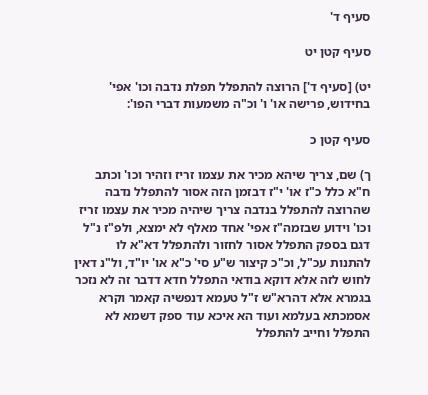סעיף ד'

סעיף קטן יט

יט) [סעיף ד'] הרוצה להתפלל תפלת נדבה וכו' אפי' בחידוש, פרישה או' ו' וכ"ה משמעות דברי הפו':

סעיף קטן כ

ך) שם, צריך שיהא מכיר את עצמו זריז וזהיר וכו' וכתב ח"א כלל כ"ז או' י"ז דבזמן הזה אסור להתפלל נדבה שהרוצה להתפלל בנדבה צריך שיהיה מכיר את עצמו זריז וכו' וידוע שבזמה"ז אפי' אחד מאלף לא ימצא, ולפ"ז נ"ל דגם בספק התפלל אסור לחזור ולהתפלל דא"א לו להתנות עכ"ל, וכ"כ קיצור ש"ע סי' כ"א או' יו"ד, ול"נ דאין לחוש לזה אלא דוקא בודאי התפלל חדא דדבר זה לא נזכר בגמרא אלא דהרא"ש ז"ל טעמא דנפשיה קאמר וקרא אסמכתא בעלמא ועוד הא איכא עוד ספק דשמא לא התפלל וחייב להתפלל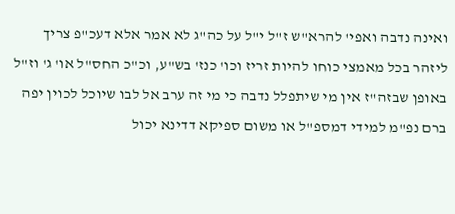ואינה נדבה ואפי' להרא"ש ז"ל י"ל על כה"ג לא אמר אלא דעכ"פ צריך ליזהר בכל מאמצי כוחו להיות זריז וכו' כנז' בש"ע, וכ"כ החס"ל או' ג' וז"ל באופן שבזה"ז אין מי שיתפלל נדבה כי מי זה ערב אל לבו שיוכל לכוין יפה ברם נפ"מ למידי דמספ"ל או משום ספיקא דדינא יכול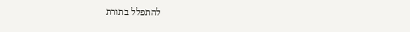להתפלל בתורת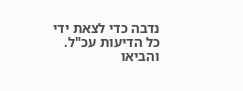נדבה כדי לצאת ידי כל הדיעות עכ"ל. והביאו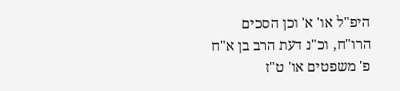היפ"ל או' א' וכן הסכים הרו"ח, וכ"נ דעת הרב בן א"ח פ' משפטים או' ט"ז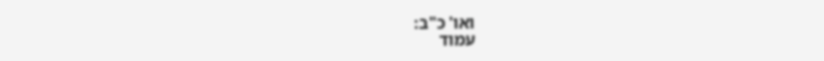ואו' כ"ב:
עמוד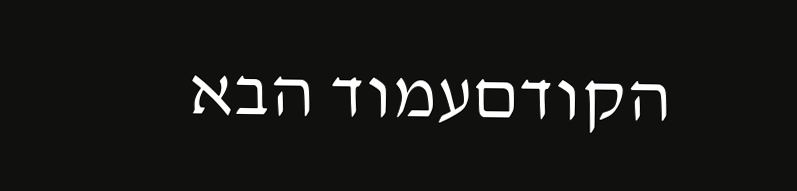הקודםעמוד הבא